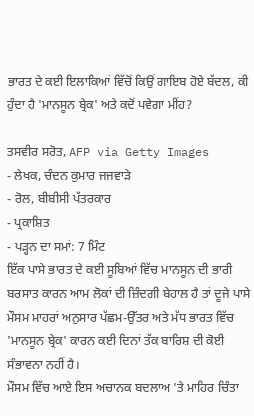ਭਾਰਤ ਦੇ ਕਈ ਇਲਾਕਿਆਂ ਵਿੱਚੋਂ ਕਿਉਂ ਗਾਇਬ ਹੋਏ ਬੱਦਲ, ਕੀ ਹੁੰਦਾ ਹੈ 'ਮਾਨਸੂਨ ਬ੍ਰੇਕ' ਅਤੇ ਕਦੋਂ ਪਵੇਗਾ ਮੀਂਹ?

ਤਸਵੀਰ ਸਰੋਤ, AFP via Getty Images
- ਲੇਖਕ, ਚੰਦਨ ਕੁਮਾਰ ਜਜਵਾੜੇ
- ਰੋਲ, ਬੀਬੀਸੀ ਪੱਤਰਕਾਰ
- ਪ੍ਰਕਾਸ਼ਿਤ
- ਪੜ੍ਹਨ ਦਾ ਸਮਾਂ: 7 ਮਿੰਟ
ਇੱਕ ਪਾਸੇ ਭਾਰਤ ਦੇ ਕਈ ਸੂਬਿਆਂ ਵਿੱਚ ਮਾਨਸੂਨ ਦੀ ਭਾਰੀ ਬਰਸਾਤ ਕਾਰਨ ਆਮ ਲੋਕਾਂ ਦੀ ਜ਼ਿੰਦਗੀ ਬੇਹਾਲ ਹੈ ਤਾਂ ਦੂਜੇ ਪਾਸੇ ਮੌਸਮ ਮਾਹਰਾਂ ਅਨੁਸਾਰ ਪੱਛਮ-ਉੱਤਰ ਅਤੇ ਮੱਧ ਭਾਰਤ ਵਿੱਚ 'ਮਾਨਸੂਨ ਬ੍ਰੇਕ' ਕਾਰਨ ਕਈ ਦਿਨਾਂ ਤੱਕ ਬਾਰਿਸ਼ ਦੀ ਕੋਈ ਸੰਭਾਵਨਾ ਨਹੀਂ ਹੈ।
ਮੌਸਮ ਵਿੱਚ ਆਏ ਇਸ ਅਚਾਨਕ ਬਦਲਾਅ 'ਤੇ ਮਾਹਿਰ ਚਿੰਤਾ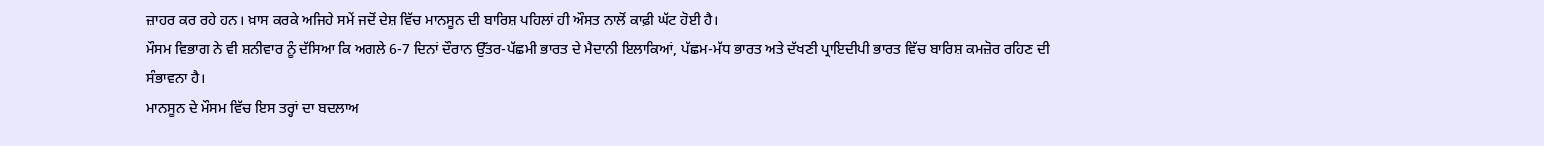ਜ਼ਾਹਰ ਕਰ ਰਹੇ ਹਨ। ਖ਼ਾਸ ਕਰਕੇ ਅਜਿਹੇ ਸਮੇਂ ਜਦੋਂ ਦੇਸ਼ ਵਿੱਚ ਮਾਨਸੂਨ ਦੀ ਬਾਰਿਸ਼ ਪਹਿਲਾਂ ਹੀ ਔਸਤ ਨਾਲੋਂ ਕਾਫ਼ੀ ਘੱਟ ਹੋਈ ਹੈ।
ਮੌਸਮ ਵਿਭਾਗ ਨੇ ਵੀ ਸ਼ਨੀਵਾਰ ਨੂੰ ਦੱਸਿਆ ਕਿ ਅਗਲੇ 6-7 ਦਿਨਾਂ ਦੌਰਾਨ ਉੱਤਰ-ਪੱਛਮੀ ਭਾਰਤ ਦੇ ਮੈਦਾਨੀ ਇਲਾਕਿਆਂ, ਪੱਛਮ-ਮੱਧ ਭਾਰਤ ਅਤੇ ਦੱਖਣੀ ਪ੍ਰਾਇਦੀਪੀ ਭਾਰਤ ਵਿੱਚ ਬਾਰਿਸ਼ ਕਮਜ਼ੋਰ ਰਹਿਣ ਦੀ ਸੰਭਾਵਨਾ ਹੈ।
ਮਾਨਸੂਨ ਦੇ ਮੌਸਮ ਵਿੱਚ ਇਸ ਤਰ੍ਹਾਂ ਦਾ ਬਦਲਾਅ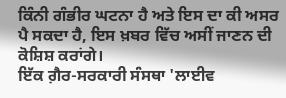ਕਿੰਨੀ ਗੰਭੀਰ ਘਟਨਾ ਹੈ ਅਤੇ ਇਸ ਦਾ ਕੀ ਅਸਰ ਪੈ ਸਕਦਾ ਹੈ, ਇਸ ਖ਼ਬਰ ਵਿੱਚ ਅਸੀਂ ਜਾਣਨ ਦੀ ਕੋਸ਼ਿਸ਼ ਕਰਾਂਗੇ।
ਇੱਕ ਗ਼ੈਰ-ਸਰਕਾਰੀ ਸੰਸਥਾ 'ਲਾਈਵ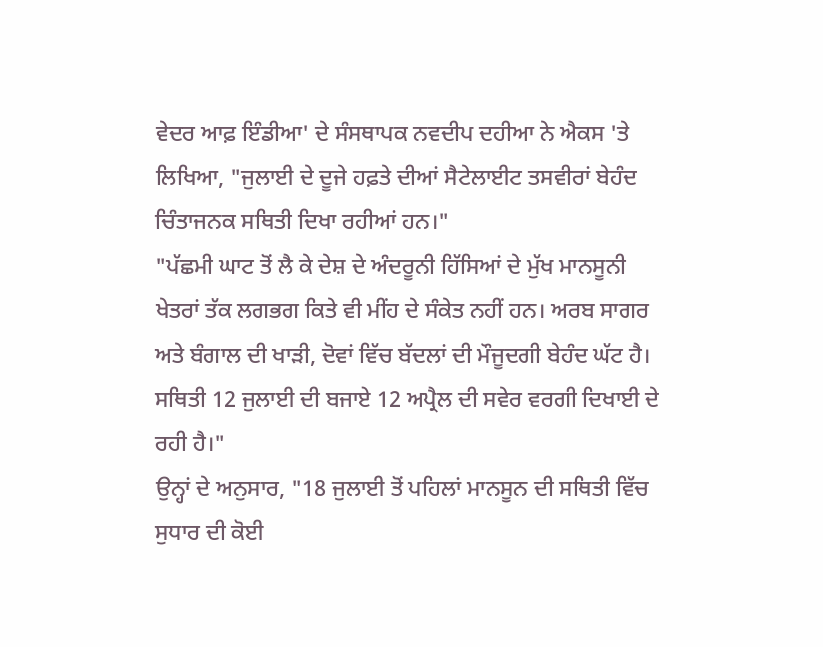ਵੇਦਰ ਆਫ਼ ਇੰਡੀਆ' ਦੇ ਸੰਸਥਾਪਕ ਨਵਦੀਪ ਦਹੀਆ ਨੇ ਐਕਸ 'ਤੇ ਲਿਖਿਆ, "ਜੁਲਾਈ ਦੇ ਦੂਜੇ ਹਫ਼ਤੇ ਦੀਆਂ ਸੈਟੇਲਾਈਟ ਤਸਵੀਰਾਂ ਬੇਹੰਦ ਚਿੰਤਾਜਨਕ ਸਥਿਤੀ ਦਿਖਾ ਰਹੀਆਂ ਹਨ।"
"ਪੱਛਮੀ ਘਾਟ ਤੋਂ ਲੈ ਕੇ ਦੇਸ਼ ਦੇ ਅੰਦਰੂਨੀ ਹਿੱਸਿਆਂ ਦੇ ਮੁੱਖ ਮਾਨਸੂਨੀ ਖੇਤਰਾਂ ਤੱਕ ਲਗਭਗ ਕਿਤੇ ਵੀ ਮੀਂਹ ਦੇ ਸੰਕੇਤ ਨਹੀਂ ਹਨ। ਅਰਬ ਸਾਗਰ ਅਤੇ ਬੰਗਾਲ ਦੀ ਖਾੜੀ, ਦੋਵਾਂ ਵਿੱਚ ਬੱਦਲਾਂ ਦੀ ਮੌਜੂਦਗੀ ਬੇਹੰਦ ਘੱਟ ਹੈ। ਸਥਿਤੀ 12 ਜੁਲਾਈ ਦੀ ਬਜਾਏ 12 ਅਪ੍ਰੈਲ ਦੀ ਸਵੇਰ ਵਰਗੀ ਦਿਖਾਈ ਦੇ ਰਹੀ ਹੈ।"
ਉਨ੍ਹਾਂ ਦੇ ਅਨੁਸਾਰ, "18 ਜੁਲਾਈ ਤੋਂ ਪਹਿਲਾਂ ਮਾਨਸੂਨ ਦੀ ਸਥਿਤੀ ਵਿੱਚ ਸੁਧਾਰ ਦੀ ਕੋਈ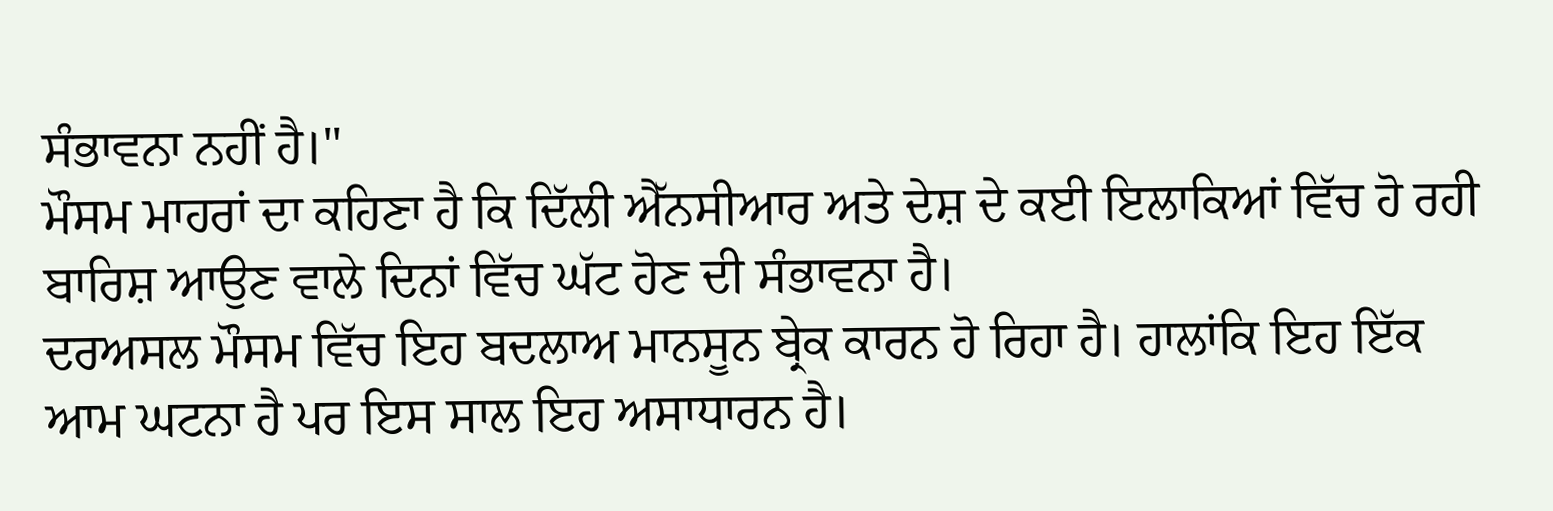ਸੰਭਾਵਨਾ ਨਹੀਂ ਹੈ।"
ਮੌਸਮ ਮਾਹਰਾਂ ਦਾ ਕਹਿਣਾ ਹੈ ਕਿ ਦਿੱਲੀ ਐੱਨਸੀਆਰ ਅਤੇ ਦੇਸ਼ ਦੇ ਕਈ ਇਲਾਕਿਆਂ ਵਿੱਚ ਹੋ ਰਹੀ ਬਾਰਿਸ਼ ਆਉਣ ਵਾਲੇ ਦਿਨਾਂ ਵਿੱਚ ਘੱਟ ਹੋਣ ਦੀ ਸੰਭਾਵਨਾ ਹੈ।
ਦਰਅਸਲ ਮੌਸਮ ਵਿੱਚ ਇਹ ਬਦਲਾਅ ਮਾਨਸੂਨ ਬ੍ਰੇਕ ਕਾਰਨ ਹੋ ਰਿਹਾ ਹੈ। ਹਾਲਾਂਕਿ ਇਹ ਇੱਕ ਆਮ ਘਟਨਾ ਹੈ ਪਰ ਇਸ ਸਾਲ ਇਹ ਅਸਾਧਾਰਨ ਹੈ।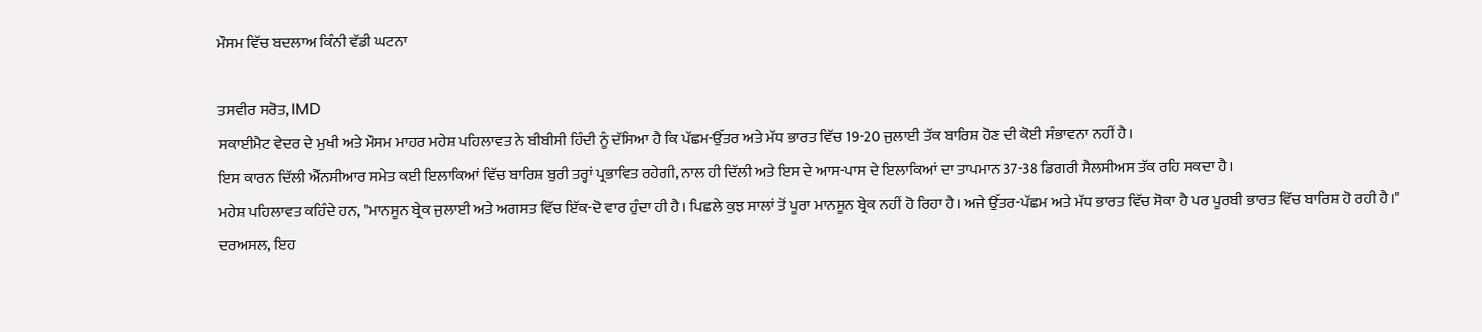ਮੌਸਮ ਵਿੱਚ ਬਦਲਾਅ ਕਿੰਨੀ ਵੱਡੀ ਘਟਨਾ

ਤਸਵੀਰ ਸਰੋਤ, IMD
ਸਕਾਈਮੈਟ ਵੇਦਰ ਦੇ ਮੁਖੀ ਅਤੇ ਮੌਸਮ ਮਾਹਰ ਮਹੇਸ਼ ਪਹਿਲਾਵਤ ਨੇ ਬੀਬੀਸੀ ਹਿੰਦੀ ਨੂੰ ਦੱਸਿਆ ਹੈ ਕਿ ਪੱਛਮ-ਉੱਤਰ ਅਤੇ ਮੱਧ ਭਾਰਤ ਵਿੱਚ 19-20 ਜੁਲਾਈ ਤੱਕ ਬਾਰਿਸ਼ ਹੋਣ ਦੀ ਕੋਈ ਸੰਭਾਵਨਾ ਨਹੀਂ ਹੈ।
ਇਸ ਕਾਰਨ ਦਿੱਲੀ ਐੱਨਸੀਆਰ ਸਮੇਤ ਕਈ ਇਲਾਕਿਆਂ ਵਿੱਚ ਬਾਰਿਸ਼ ਬੁਰੀ ਤਰ੍ਹਾਂ ਪ੍ਰਭਾਵਿਤ ਰਹੇਗੀ, ਨਾਲ ਹੀ ਦਿੱਲੀ ਅਤੇ ਇਸ ਦੇ ਆਸ-ਪਾਸ ਦੇ ਇਲਾਕਿਆਂ ਦਾ ਤਾਪਮਾਨ 37-38 ਡਿਗਰੀ ਸੈਲਸੀਅਸ ਤੱਕ ਰਹਿ ਸਕਦਾ ਹੈ।
ਮਹੇਸ਼ ਪਹਿਲਾਵਤ ਕਹਿੰਦੇ ਹਨ, "ਮਾਨਸੂਨ ਬ੍ਰੇਕ ਜੁਲਾਈ ਅਤੇ ਅਗਸਤ ਵਿੱਚ ਇੱਕ-ਦੋ ਵਾਰ ਹੁੰਦਾ ਹੀ ਹੈ। ਪਿਛਲੇ ਕੁਝ ਸਾਲਾਂ ਤੋਂ ਪੂਰਾ ਮਾਨਸੂਨ ਬ੍ਰੇਕ ਨਹੀਂ ਹੋ ਰਿਹਾ ਹੈ। ਅਜੇ ਉੱਤਰ-ਪੱਛਮ ਅਤੇ ਮੱਧ ਭਾਰਤ ਵਿੱਚ ਸੋਕਾ ਹੈ ਪਰ ਪੂਰਬੀ ਭਾਰਤ ਵਿੱਚ ਬਾਰਿਸ਼ ਹੋ ਰਹੀ ਹੈ।"
ਦਰਅਸਲ, ਇਹ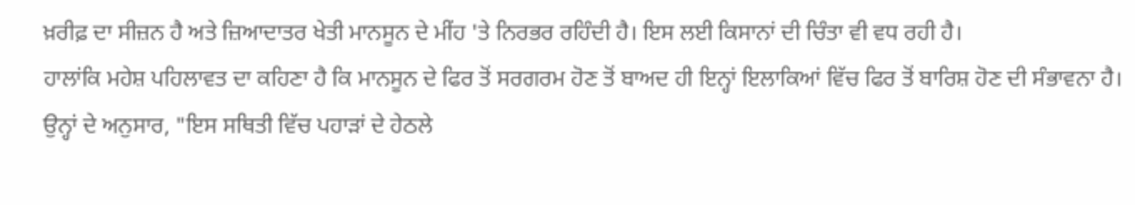ਖ਼ਰੀਫ਼ ਦਾ ਸੀਜ਼ਨ ਹੈ ਅਤੇ ਜ਼ਿਆਦਾਤਰ ਖੇਤੀ ਮਾਨਸੂਨ ਦੇ ਮੀਂਹ 'ਤੇ ਨਿਰਭਰ ਰਹਿੰਦੀ ਹੈ। ਇਸ ਲਈ ਕਿਸਾਨਾਂ ਦੀ ਚਿੰਤਾ ਵੀ ਵਧ ਰਹੀ ਹੈ।
ਹਾਲਾਂਕਿ ਮਹੇਸ਼ ਪਹਿਲਾਵਤ ਦਾ ਕਹਿਣਾ ਹੈ ਕਿ ਮਾਨਸੂਨ ਦੇ ਫਿਰ ਤੋਂ ਸਰਗਰਮ ਹੋਣ ਤੋਂ ਬਾਅਦ ਹੀ ਇਨ੍ਹਾਂ ਇਲਾਕਿਆਂ ਵਿੱਚ ਫਿਰ ਤੋਂ ਬਾਰਿਸ਼ ਹੋਣ ਦੀ ਸੰਭਾਵਨਾ ਹੈ।
ਉਨ੍ਹਾਂ ਦੇ ਅਨੁਸਾਰ, "ਇਸ ਸਥਿਤੀ ਵਿੱਚ ਪਹਾੜਾਂ ਦੇ ਹੇਠਲੇ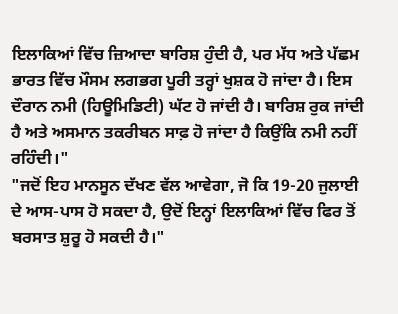ਇਲਾਕਿਆਂ ਵਿੱਚ ਜ਼ਿਆਦਾ ਬਾਰਿਸ਼ ਹੁੰਦੀ ਹੈ, ਪਰ ਮੱਧ ਅਤੇ ਪੱਛਮ ਭਾਰਤ ਵਿੱਚ ਮੌਸਮ ਲਗਭਗ ਪੂਰੀ ਤਰ੍ਹਾਂ ਖੁਸ਼ਕ ਹੋ ਜਾਂਦਾ ਹੈ। ਇਸ ਦੌਰਾਨ ਨਮੀ (ਹਿਊਮਿਡਿਟੀ) ਘੱਟ ਹੋ ਜਾਂਦੀ ਹੈ। ਬਾਰਿਸ਼ ਰੁਕ ਜਾਂਦੀ ਹੈ ਅਤੇ ਅਸਮਾਨ ਤਕਰੀਬਨ ਸਾਫ਼ ਹੋ ਜਾਂਦਾ ਹੈ ਕਿਉਂਕਿ ਨਮੀ ਨਹੀਂ ਰਹਿੰਦੀ।"
"ਜਦੋਂ ਇਹ ਮਾਨਸੂਨ ਦੱਖਣ ਵੱਲ ਆਵੇਗਾ, ਜੋ ਕਿ 19-20 ਜੁਲਾਈ ਦੇ ਆਸ-ਪਾਸ ਹੋ ਸਕਦਾ ਹੈ, ਉਦੋਂ ਇਨ੍ਹਾਂ ਇਲਾਕਿਆਂ ਵਿੱਚ ਫਿਰ ਤੋਂ ਬਰਸਾਤ ਸ਼ੁਰੂ ਹੋ ਸਕਦੀ ਹੈ।"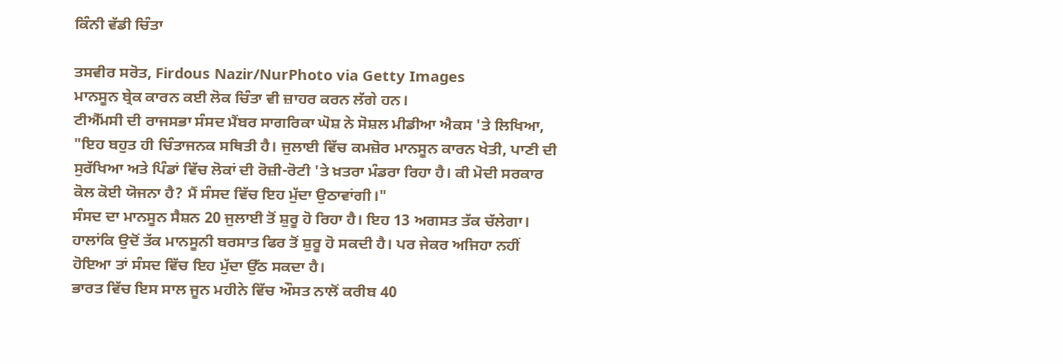ਕਿੰਨੀ ਵੱਡੀ ਚਿੰਤਾ

ਤਸਵੀਰ ਸਰੋਤ, Firdous Nazir/NurPhoto via Getty Images
ਮਾਨਸੂਨ ਬ੍ਰੇਕ ਕਾਰਨ ਕਈ ਲੋਕ ਚਿੰਤਾ ਵੀ ਜ਼ਾਹਰ ਕਰਨ ਲੱਗੇ ਹਨ।
ਟੀਐੱਮਸੀ ਦੀ ਰਾਜਸਭਾ ਸੰਸਦ ਮੈਂਬਰ ਸਾਗਰਿਕਾ ਘੋਸ਼ ਨੇ ਸੋਸ਼ਲ ਮੀਡੀਆ ਐਕਸ 'ਤੇ ਲਿਖਿਆ, "ਇਹ ਬਹੁਤ ਹੀ ਚਿੰਤਾਜਨਕ ਸਥਿਤੀ ਹੈ। ਜੁਲਾਈ ਵਿੱਚ ਕਮਜ਼ੋਰ ਮਾਨਸੂਨ ਕਾਰਨ ਖੇਤੀ, ਪਾਣੀ ਦੀ ਸੁਰੱਖਿਆ ਅਤੇ ਪਿੰਡਾਂ ਵਿੱਚ ਲੋਕਾਂ ਦੀ ਰੋਜ਼ੀ-ਰੋਟੀ 'ਤੇ ਖ਼ਤਰਾ ਮੰਡਰਾ ਰਿਹਾ ਹੈ। ਕੀ ਮੋਦੀ ਸਰਕਾਰ ਕੋਲ ਕੋਈ ਯੋਜਨਾ ਹੈ? ਮੈਂ ਸੰਸਦ ਵਿੱਚ ਇਹ ਮੁੱਦਾ ਉਠਾਵਾਂਗੀ।"
ਸੰਸਦ ਦਾ ਮਾਨਸੂਨ ਸੈਸ਼ਨ 20 ਜੁਲਾਈ ਤੋਂ ਸ਼ੁਰੂ ਹੋ ਰਿਹਾ ਹੈ। ਇਹ 13 ਅਗਸਤ ਤੱਕ ਚੱਲੇਗਾ। ਹਾਲਾਂਕਿ ਉਦੋਂ ਤੱਕ ਮਾਨਸੂਨੀ ਬਰਸਾਤ ਫਿਰ ਤੋਂ ਸ਼ੁਰੂ ਹੋ ਸਕਦੀ ਹੈ। ਪਰ ਜੇਕਰ ਅਜਿਹਾ ਨਹੀਂ ਹੋਇਆ ਤਾਂ ਸੰਸਦ ਵਿੱਚ ਇਹ ਮੁੱਦਾ ਉੱਠ ਸਕਦਾ ਹੈ।
ਭਾਰਤ ਵਿੱਚ ਇਸ ਸਾਲ ਜੂਨ ਮਹੀਨੇ ਵਿੱਚ ਔਸਤ ਨਾਲੋਂ ਕਰੀਬ 40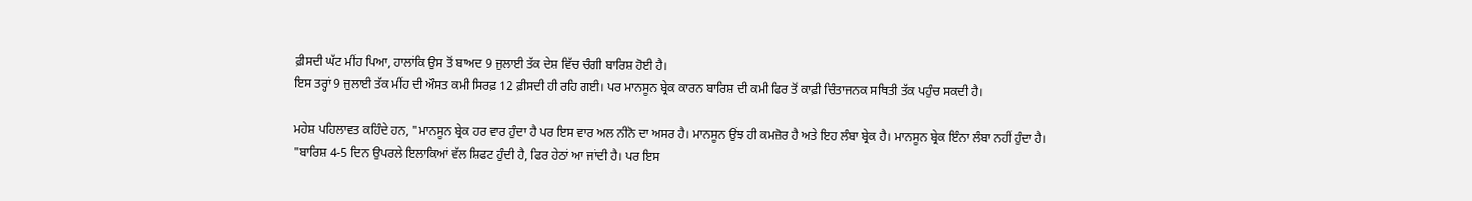ਫ਼ੀਸਦੀ ਘੱਟ ਮੀਂਹ ਪਿਆ, ਹਾਲਾਂਕਿ ਉਸ ਤੋਂ ਬਾਅਦ 9 ਜੁਲਾਈ ਤੱਕ ਦੇਸ਼ ਵਿੱਚ ਚੰਗੀ ਬਾਰਿਸ਼ ਹੋਈ ਹੈ।
ਇਸ ਤਰ੍ਹਾਂ 9 ਜੁਲਾਈ ਤੱਕ ਮੀਂਹ ਦੀ ਔਸਤ ਕਮੀ ਸਿਰਫ਼ 12 ਫ਼ੀਸਦੀ ਹੀ ਰਹਿ ਗਈ। ਪਰ ਮਾਨਸੂਨ ਬ੍ਰੇਕ ਕਾਰਨ ਬਾਰਿਸ਼ ਦੀ ਕਮੀ ਫਿਰ ਤੋਂ ਕਾਫ਼ੀ ਚਿੰਤਾਜਨਕ ਸਥਿਤੀ ਤੱਕ ਪਹੁੰਚ ਸਕਦੀ ਹੈ।

ਮਹੇਸ਼ ਪਹਿਲਾਵਤ ਕਹਿੰਦੇ ਹਨ, "ਮਾਨਸੂਨ ਬ੍ਰੇਕ ਹਰ ਵਾਰ ਹੁੰਦਾ ਹੈ ਪਰ ਇਸ ਵਾਰ ਅਲ ਨੀਨੋ ਦਾ ਅਸਰ ਹੈ। ਮਾਨਸੂਨ ਉਂਝ ਹੀ ਕਮਜ਼ੋਰ ਹੈ ਅਤੇ ਇਹ ਲੰਬਾ ਬ੍ਰੇਕ ਹੈ। ਮਾਨਸੂਨ ਬ੍ਰੇਕ ਇੰਨਾ ਲੰਬਾ ਨਹੀਂ ਹੁੰਦਾ ਹੈ।
"ਬਾਰਿਸ਼ 4-5 ਦਿਨ ਉਪਰਲੇ ਇਲਾਕਿਆਂ ਵੱਲ ਸ਼ਿਫਟ ਹੁੰਦੀ ਹੈ, ਫਿਰ ਹੇਠਾਂ ਆ ਜਾਂਦੀ ਹੈ। ਪਰ ਇਸ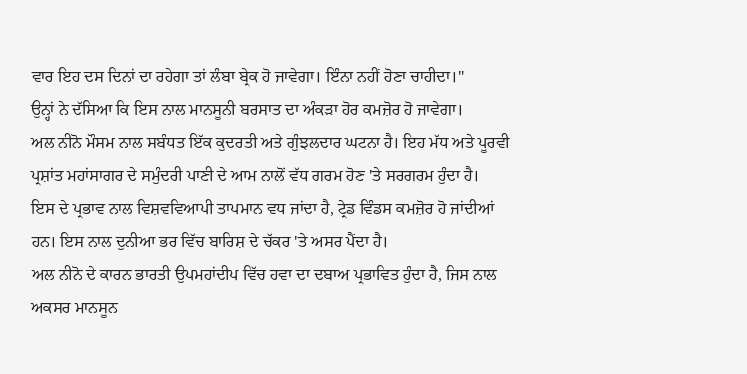ਵਾਰ ਇਹ ਦਸ ਦਿਨਾਂ ਦਾ ਰਹੇਗਾ ਤਾਂ ਲੰਬਾ ਬ੍ਰੇਕ ਹੋ ਜਾਵੇਗਾ। ਇੰਨਾ ਨਹੀਂ ਹੋਣਾ ਚਾਹੀਦਾ।"
ਉਨ੍ਹਾਂ ਨੇ ਦੱਸਿਆ ਕਿ ਇਸ ਨਾਲ ਮਾਨਸੂਨੀ ਬਰਸਾਤ ਦਾ ਅੰਕੜਾ ਹੋਰ ਕਮਜ਼ੋਰ ਹੋ ਜਾਵੇਗਾ।
ਅਲ ਨੀਨੋ ਮੌਸਮ ਨਾਲ ਸਬੰਧਤ ਇੱਕ ਕੁਦਰਤੀ ਅਤੇ ਗੁੰਝਲਦਾਰ ਘਟਨਾ ਹੈ। ਇਹ ਮੱਧ ਅਤੇ ਪੂਰਵੀ ਪ੍ਰਸ਼ਾਂਤ ਮਹਾਂਸਾਗਰ ਦੇ ਸਮੁੰਦਰੀ ਪਾਣੀ ਦੇ ਆਮ ਨਾਲੋਂ ਵੱਧ ਗਰਮ ਹੋਣ 'ਤੇ ਸਰਗਰਮ ਹੁੰਦਾ ਹੈ।
ਇਸ ਦੇ ਪ੍ਰਭਾਵ ਨਾਲ ਵਿਸ਼ਵਵਿਆਪੀ ਤਾਪਮਾਨ ਵਧ ਜਾਂਦਾ ਹੈ, ਟ੍ਰੇਡ ਵਿੰਡਸ ਕਮਜ਼ੋਰ ਹੋ ਜਾਂਦੀਆਂ ਹਨ। ਇਸ ਨਾਲ ਦੁਨੀਆ ਭਰ ਵਿੱਚ ਬਾਰਿਸ਼ ਦੇ ਚੱਕਰ 'ਤੇ ਅਸਰ ਪੈਂਦਾ ਹੈ।
ਅਲ ਨੀਨੋ ਦੇ ਕਾਰਨ ਭਾਰਤੀ ਉਪਮਹਾਂਦੀਪ ਵਿੱਚ ਹਵਾ ਦਾ ਦਬਾਅ ਪ੍ਰਭਾਵਿਤ ਹੁੰਦਾ ਹੈ, ਜਿਸ ਨਾਲ ਅਕਸਰ ਮਾਨਸੂਨ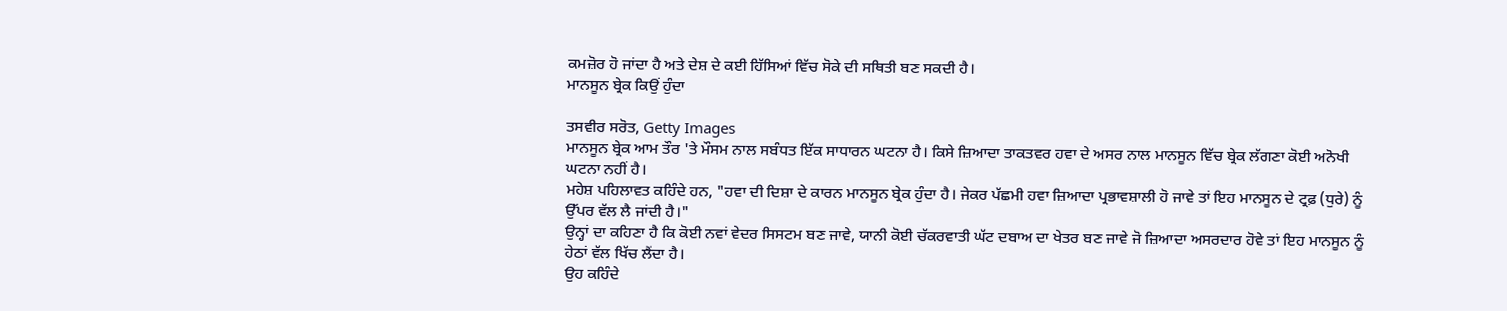ਕਮਜ਼ੋਰ ਹੋ ਜਾਂਦਾ ਹੈ ਅਤੇ ਦੇਸ਼ ਦੇ ਕਈ ਹਿੱਸਿਆਂ ਵਿੱਚ ਸੋਕੇ ਦੀ ਸਥਿਤੀ ਬਣ ਸਕਦੀ ਹੈ।
ਮਾਨਸੂਨ ਬ੍ਰੇਕ ਕਿਉਂ ਹੁੰਦਾ

ਤਸਵੀਰ ਸਰੋਤ, Getty Images
ਮਾਨਸੂਨ ਬ੍ਰੇਕ ਆਮ ਤੌਰ 'ਤੇ ਮੌਸਮ ਨਾਲ ਸਬੰਧਤ ਇੱਕ ਸਾਧਾਰਨ ਘਟਨਾ ਹੈ। ਕਿਸੇ ਜ਼ਿਆਦਾ ਤਾਕਤਵਰ ਹਵਾ ਦੇ ਅਸਰ ਨਾਲ ਮਾਨਸੂਨ ਵਿੱਚ ਬ੍ਰੇਕ ਲੱਗਣਾ ਕੋਈ ਅਨੋਖੀ ਘਟਨਾ ਨਹੀਂ ਹੈ।
ਮਹੇਸ਼ ਪਹਿਲਾਵਤ ਕਹਿੰਦੇ ਹਨ, "ਹਵਾ ਦੀ ਦਿਸ਼ਾ ਦੇ ਕਾਰਨ ਮਾਨਸੂਨ ਬ੍ਰੇਕ ਹੁੰਦਾ ਹੈ। ਜੇਕਰ ਪੱਛਮੀ ਹਵਾ ਜ਼ਿਆਦਾ ਪ੍ਰਭਾਵਸ਼ਾਲੀ ਹੋ ਜਾਵੇ ਤਾਂ ਇਹ ਮਾਨਸੂਨ ਦੇ ਟ੍ਰਫ਼ (ਧੁਰੇ) ਨੂੰ ਉੱਪਰ ਵੱਲ ਲੈ ਜਾਂਦੀ ਹੈ।"
ਉਨ੍ਹਾਂ ਦਾ ਕਹਿਣਾ ਹੈ ਕਿ ਕੋਈ ਨਵਾਂ ਵੇਦਰ ਸਿਸਟਮ ਬਣ ਜਾਵੇ, ਯਾਨੀ ਕੋਈ ਚੱਕਰਵਾਤੀ ਘੱਟ ਦਬਾਅ ਦਾ ਖੇਤਰ ਬਣ ਜਾਵੇ ਜੋ ਜ਼ਿਆਦਾ ਅਸਰਦਾਰ ਹੋਵੇ ਤਾਂ ਇਹ ਮਾਨਸੂਨ ਨੂੰ ਹੇਠਾਂ ਵੱਲ ਖਿੱਚ ਲੈਂਦਾ ਹੈ।
ਉਹ ਕਹਿੰਦੇ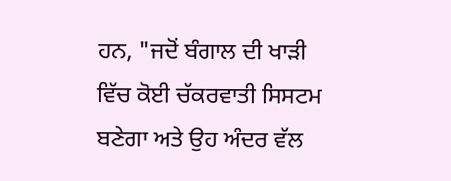ਹਨ, "ਜਦੋਂ ਬੰਗਾਲ ਦੀ ਖਾੜੀ ਵਿੱਚ ਕੋਈ ਚੱਕਰਵਾਤੀ ਸਿਸਟਮ ਬਣੇਗਾ ਅਤੇ ਉਹ ਅੰਦਰ ਵੱਲ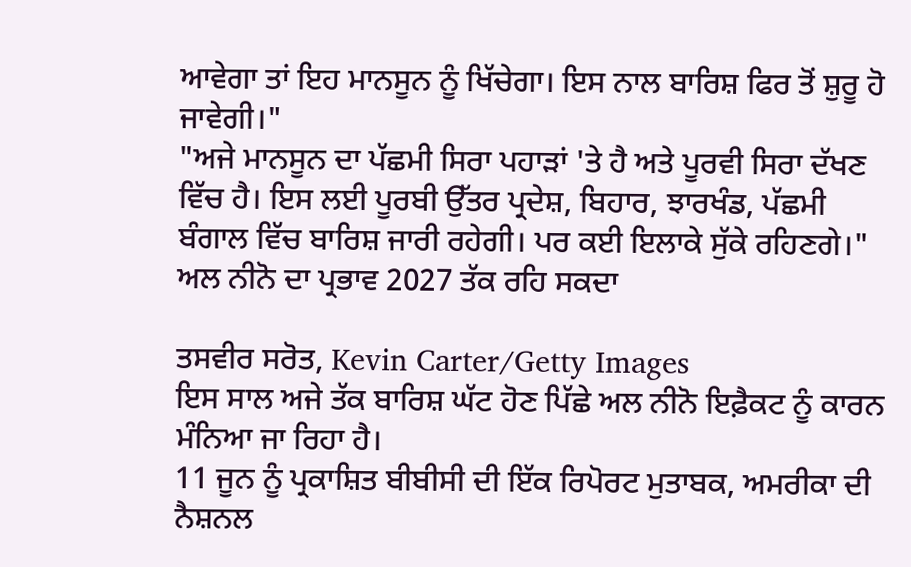ਆਵੇਗਾ ਤਾਂ ਇਹ ਮਾਨਸੂਨ ਨੂੰ ਖਿੱਚੇਗਾ। ਇਸ ਨਾਲ ਬਾਰਿਸ਼ ਫਿਰ ਤੋਂ ਸ਼ੁਰੂ ਹੋ ਜਾਵੇਗੀ।"
"ਅਜੇ ਮਾਨਸੂਨ ਦਾ ਪੱਛਮੀ ਸਿਰਾ ਪਹਾੜਾਂ 'ਤੇ ਹੈ ਅਤੇ ਪੂਰਵੀ ਸਿਰਾ ਦੱਖਣ ਵਿੱਚ ਹੈ। ਇਸ ਲਈ ਪੂਰਬੀ ਉੱਤਰ ਪ੍ਰਦੇਸ਼, ਬਿਹਾਰ, ਝਾਰਖੰਡ, ਪੱਛਮੀ ਬੰਗਾਲ ਵਿੱਚ ਬਾਰਿਸ਼ ਜਾਰੀ ਰਹੇਗੀ। ਪਰ ਕਈ ਇਲਾਕੇ ਸੁੱਕੇ ਰਹਿਣਗੇ।"
ਅਲ ਨੀਨੋ ਦਾ ਪ੍ਰਭਾਵ 2027 ਤੱਕ ਰਹਿ ਸਕਦਾ

ਤਸਵੀਰ ਸਰੋਤ, Kevin Carter/Getty Images
ਇਸ ਸਾਲ ਅਜੇ ਤੱਕ ਬਾਰਿਸ਼ ਘੱਟ ਹੋਣ ਪਿੱਛੇ ਅਲ ਨੀਨੋ ਇਫ਼ੈਕਟ ਨੂੰ ਕਾਰਨ ਮੰਨਿਆ ਜਾ ਰਿਹਾ ਹੈ।
11 ਜੂਨ ਨੂੰ ਪ੍ਰਕਾਸ਼ਿਤ ਬੀਬੀਸੀ ਦੀ ਇੱਕ ਰਿਪੋਰਟ ਮੁਤਾਬਕ, ਅਮਰੀਕਾ ਦੀ ਨੈਸ਼ਨਲ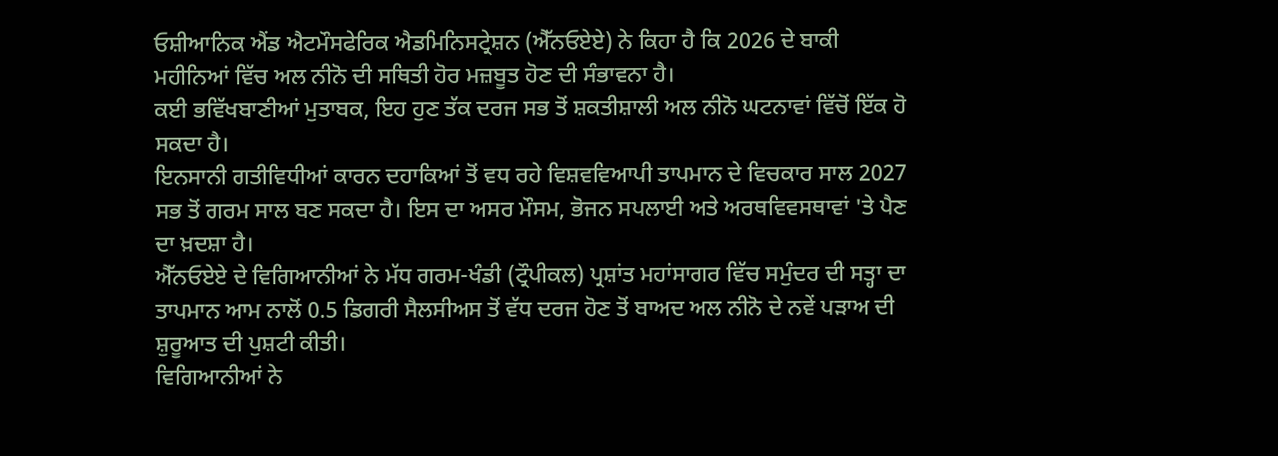ਓਸ਼ੀਆਨਿਕ ਐਂਡ ਐਟਮੌਸਫੇਰਿਕ ਐਡਮਿਨਿਸਟ੍ਰੇਸ਼ਨ (ਐੱਨਓਏਏ) ਨੇ ਕਿਹਾ ਹੈ ਕਿ 2026 ਦੇ ਬਾਕੀ ਮਹੀਨਿਆਂ ਵਿੱਚ ਅਲ ਨੀਨੋ ਦੀ ਸਥਿਤੀ ਹੋਰ ਮਜ਼ਬੂਤ ਹੋਣ ਦੀ ਸੰਭਾਵਨਾ ਹੈ।
ਕਈ ਭਵਿੱਖਬਾਣੀਆਂ ਮੁਤਾਬਕ, ਇਹ ਹੁਣ ਤੱਕ ਦਰਜ ਸਭ ਤੋਂ ਸ਼ਕਤੀਸ਼ਾਲੀ ਅਲ ਨੀਨੋ ਘਟਨਾਵਾਂ ਵਿੱਚੋਂ ਇੱਕ ਹੋ ਸਕਦਾ ਹੈ।
ਇਨਸਾਨੀ ਗਤੀਵਿਧੀਆਂ ਕਾਰਨ ਦਹਾਕਿਆਂ ਤੋਂ ਵਧ ਰਹੇ ਵਿਸ਼ਵਵਿਆਪੀ ਤਾਪਮਾਨ ਦੇ ਵਿਚਕਾਰ ਸਾਲ 2027 ਸਭ ਤੋਂ ਗਰਮ ਸਾਲ ਬਣ ਸਕਦਾ ਹੈ। ਇਸ ਦਾ ਅਸਰ ਮੌਸਮ, ਭੋਜਨ ਸਪਲਾਈ ਅਤੇ ਅਰਥਵਿਵਸਥਾਵਾਂ 'ਤੇ ਪੈਣ ਦਾ ਖ਼ਦਸ਼ਾ ਹੈ।
ਐੱਨਓਏਏ ਦੇ ਵਿਗਿਆਨੀਆਂ ਨੇ ਮੱਧ ਗਰਮ-ਖੰਡੀ (ਟ੍ਰੌਪੀਕਲ) ਪ੍ਰਸ਼ਾਂਤ ਮਹਾਂਸਾਗਰ ਵਿੱਚ ਸਮੁੰਦਰ ਦੀ ਸਤ੍ਹਾ ਦਾ ਤਾਪਮਾਨ ਆਮ ਨਾਲੋਂ 0.5 ਡਿਗਰੀ ਸੈਲਸੀਅਸ ਤੋਂ ਵੱਧ ਦਰਜ ਹੋਣ ਤੋਂ ਬਾਅਦ ਅਲ ਨੀਨੋ ਦੇ ਨਵੇਂ ਪੜਾਅ ਦੀ ਸ਼ੁਰੂਆਤ ਦੀ ਪੁਸ਼ਟੀ ਕੀਤੀ।
ਵਿਗਿਆਨੀਆਂ ਨੇ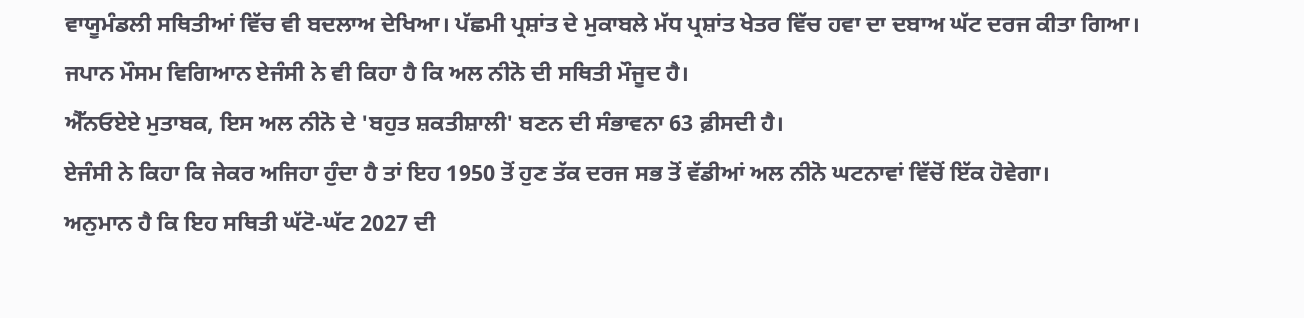ਵਾਯੂਮੰਡਲੀ ਸਥਿਤੀਆਂ ਵਿੱਚ ਵੀ ਬਦਲਾਅ ਦੇਖਿਆ। ਪੱਛਮੀ ਪ੍ਰਸ਼ਾਂਤ ਦੇ ਮੁਕਾਬਲੇ ਮੱਧ ਪ੍ਰਸ਼ਾਂਤ ਖੇਤਰ ਵਿੱਚ ਹਵਾ ਦਾ ਦਬਾਅ ਘੱਟ ਦਰਜ ਕੀਤਾ ਗਿਆ।
ਜਪਾਨ ਮੌਸਮ ਵਿਗਿਆਨ ਏਜੰਸੀ ਨੇ ਵੀ ਕਿਹਾ ਹੈ ਕਿ ਅਲ ਨੀਨੋ ਦੀ ਸਥਿਤੀ ਮੌਜੂਦ ਹੈ।
ਐੱਨਓਏਏ ਮੁਤਾਬਕ, ਇਸ ਅਲ ਨੀਨੋ ਦੇ 'ਬਹੁਤ ਸ਼ਕਤੀਸ਼ਾਲੀ' ਬਣਨ ਦੀ ਸੰਭਾਵਨਾ 63 ਫ਼ੀਸਦੀ ਹੈ।
ਏਜੰਸੀ ਨੇ ਕਿਹਾ ਕਿ ਜੇਕਰ ਅਜਿਹਾ ਹੁੰਦਾ ਹੈ ਤਾਂ ਇਹ 1950 ਤੋਂ ਹੁਣ ਤੱਕ ਦਰਜ ਸਭ ਤੋਂ ਵੱਡੀਆਂ ਅਲ ਨੀਨੋ ਘਟਨਾਵਾਂ ਵਿੱਚੋਂ ਇੱਕ ਹੋਵੇਗਾ।
ਅਨੁਮਾਨ ਹੈ ਕਿ ਇਹ ਸਥਿਤੀ ਘੱਟੋ-ਘੱਟ 2027 ਦੀ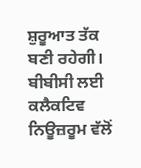ਸ਼ੁਰੂਆਤ ਤੱਕ ਬਣੀ ਰਹੇਗੀ।
ਬੀਬੀਸੀ ਲਈ ਕਲੈਕਟਿਵ ਨਿਊਜ਼ਰੂਮ ਵੱਲੋਂ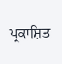ਪ੍ਰਕਾਸ਼ਿਤ